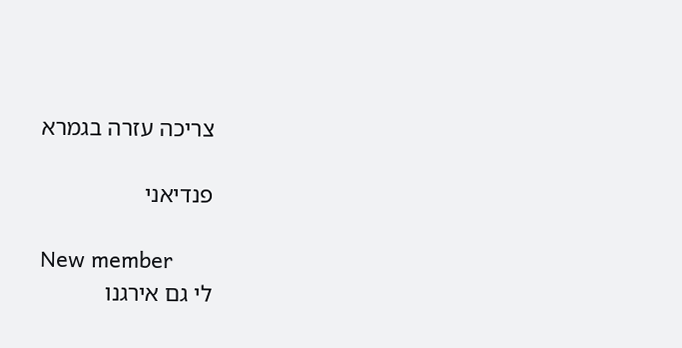צריכה עזרה בגמרא

פנדיאני

New member
לי גם אירגנו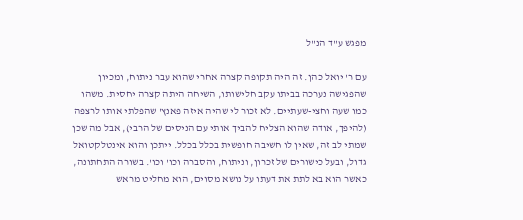מפגש ע"ד הנ"ל

עם ר' יואל כהן. זה היה תקופה קצרה אחרי שהוא עבר ניתוח, ומכיון שהפגישה נערכה בביתו עקב חלישותו, השיחה היתה קצרה יחסית. משהו כמו שעה וחצי-שעתיים. לא זכור לי שהיה איזה פאנץ' שהפלתי אותו לרצפה (להיפך, אודה שהוא הצליח להביך אותי עם הניסים של הרבי), אבל מה שכן שמתי לב זה, שאין לו חשיבה חופשית בכלל בכלל. ייתכן והוא אינטלקטואל גדול, ובעל כישורים של זכרון, וניתוח, והסברה וכו' וכו'. בשורה התחתונה, כאשר הוא בא לתת את דעתו על נושא מסוים, הוא מחליט מראש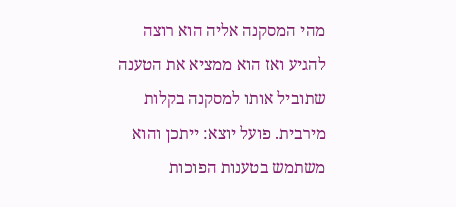מהי המסקנה אליה הוא רוצה להגיע ואז הוא ממציא את הטענה שתוביל אותו למסקנה בקלות מירבית. פועל יוצא: ייתכן והוא משתמש בטענות הפוכות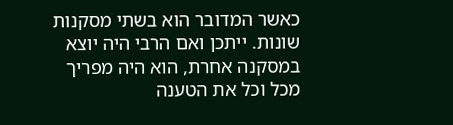כאשר המדובר הוא בשתי מסקנות שונות. ייתכן ואם הרבי היה יוצא במסקנה אחרת, הוא היה מפריך מכל וכל את הטענה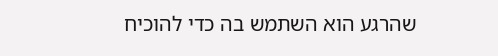שהרגע הוא השתמש בה כדי להוכיח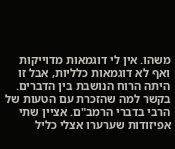משהו. אין לי דוגמאות מדוייקות ואף לא דוגמאות כלליות, אבל זו היתה הרוח הנושבת בין הדברים. בקשר למה שהזכרת עם הטעות של הרבי בדברי הרמב"ם. אציין שתי אפיזודות שערערו אצלי כליל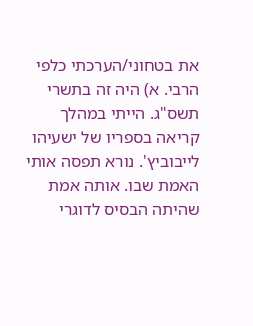את בטחוני/הערכתי כלפי הרבי. א) היה זה בתשרי תשס"ג. הייתי במהלך קריאה בספריו של ישעיהו לייבוביץ'. נורא תפסה אותי האמת שבו. אותה אמת שהיתה הבסיס לדוגרי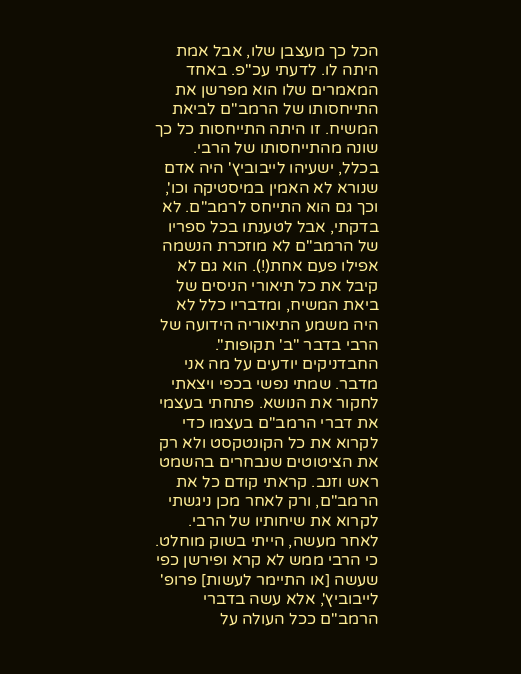הכל כך מעצבן שלו, אבל אמת היתה לו. לדעתי עכ"פ. באחד המאמרים שלו הוא מפרשן את התייחסותו של הרמב"ם לביאת המשיח. זו היתה התייחסות כל כך שונה מהתייחסותו של הרבי. בכלל, ישעיהו לייבוביץ' היה אדם שנורא לא האמין במיסטיקה וכו', וכך גם הוא התייחס לרמב"ם. לא בדקתי, אבל לטענתו בכל ספריו של הרמב"ם לא מוזכרת הנשמה אפילו פעם אחת(!). הוא גם לא קיבל את כל תיאורי הניסים של ביאת המשיח, ומדבריו כלל לא היה משמע התיאוריה הידועה של הרבי בדבר "ב' תקופות". החבדניקים יודעים על מה אני מדבר. שמתי נפשי בכפי ויצאתי לחקור את הנושא. פתחתי בעצמי את דברי הרמב"ם בעצמו כדי לקרוא את כל הקונטקסט ולא רק את הציטוטים שנבחרים בהשמט ראש וזנב. קראתי קודם כל את הרמב"ם, ורק לאחר מכן ניגשתי לקרוא את שיחותיו של הרבי. לאחר מעשה, הייתי בשוק מוחלט. כי הרבי ממש לא קרא ופירשן כפי שעשה [או התיימר לעשות] פרופ' לייבוביץ', אלא עשה בדברי הרמב"ם ככל העולה על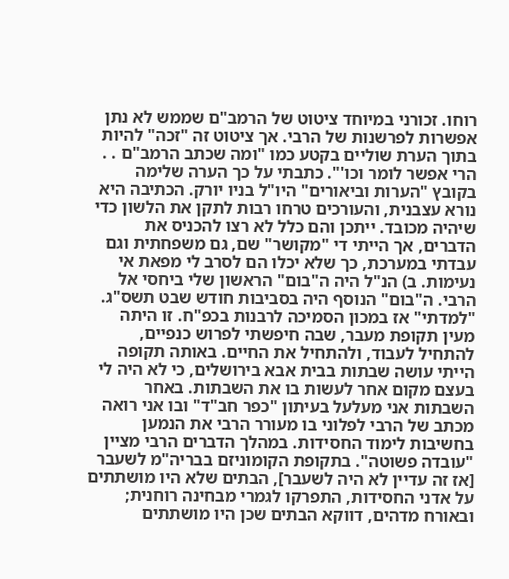רוחו. זכורני במיוחד ציטוט של הרמב"ם שממש לא נתן אפשרות לפרשנות של הרבי. אך ציטוט זה "זכה" להיות בתוך הערת שוליים בקטע כמו "ומה שכתב הרמב"ם . . הרי אפשר לומר וכו'". כתבתי על כך הערה שלימה בקובץ "הערות וביאורים" היו"ל בניו יורק. הכתיבה היא נורא עצבנית, והעורכים טרחו רבות לתקן את הלשון כדי שיהיה מכובד. ייתכן והם כלל לא רצו להכניס את הדברים, אך הייתי די "מקושר" שם, גם משפחתית וגם עבדתי במערכת, כך שלא יכלו הם לסרב לי מפאת אי נעימות. ב) הנ"ל היה ה"בום" הראשון שלי ביחסי אל הרבי. ה"בום" הנוסף היה בסביבות חודש שבט תשס"ג. "למדתי" אז במכון הסמיכה לרבנות בכפ"ח. זו היתה מעין תקופת מעבר, שבה חיפשתי לפרוש כנפיים, להתחיל לעבוד, ולהתחיל את החיים. באותה תקופה הייתי עושה שבתות בבית אבא בירושלים, כי לא היה לי בעצם מקום אחר לעשות בו את השבתות. באחר השבתות אני מעלעל בעיתון "כפר חב"ד" ובו אני רואה מכתב של הרבי לפלוני בו מעורר הרבי את הנמען בחשיבות לימוד החסידות. במהלך הדברים הרבי מציין "עובדה פשוטה". בתקופת הקומוניזם בבריה"מ לשעבר [אז זה עדיין לא היה לשעבר], הבתים שלא היו מושתתים על אדני החסידות, התפרקו לגמרי מבחינה רוחנית; ובאורח מדהים, דווקא הבתים שכן היו מושתתים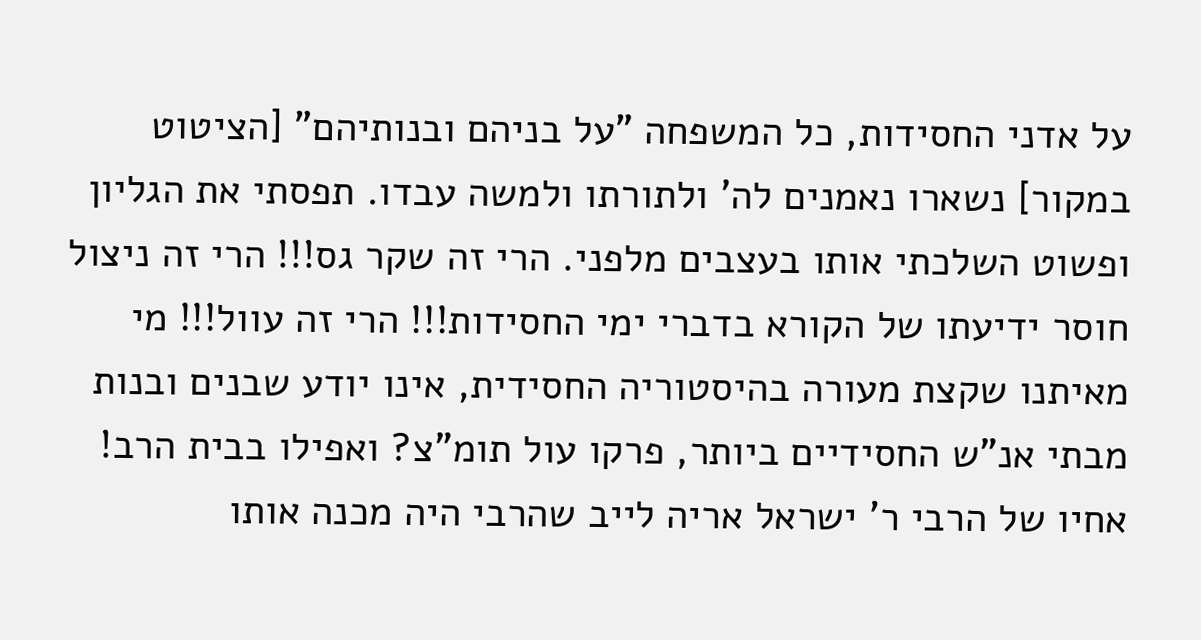על אדני החסידות, כל המשפחה "על בניהם ובנותיהם" [הציטוט במקור] נשארו נאמנים לה' ולתורתו ולמשה עבדו. תפסתי את הגליון ופשוט השלכתי אותו בעצבים מלפני. הרי זה שקר גס!!! הרי זה ניצול חוסר ידיעתו של הקורא בדברי ימי החסידות!!! הרי זה עוול!!! מי מאיתנו שקצת מעורה בהיסטוריה החסידית, אינו יודע שבנים ובנות מבתי אנ"ש החסידיים ביותר, פרקו עול תומ"צ? ואפילו בבית הרב! אחיו של הרבי ר' ישראל אריה לייב שהרבי היה מכנה אותו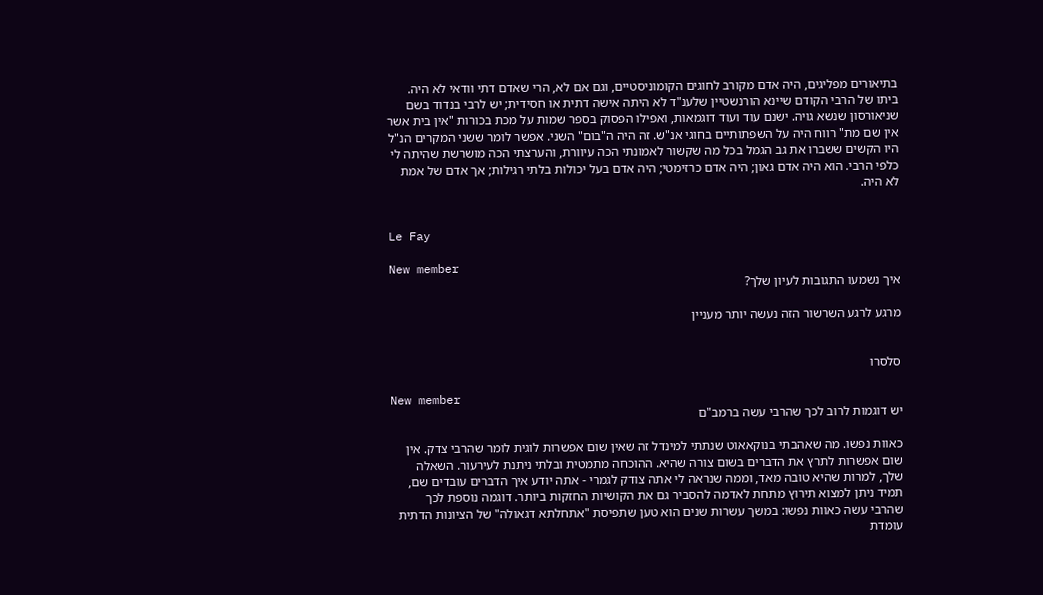בתיאורים מפליגים, היה אדם מקורב לחוגים הקומוניסטיים, וגם אם לא, הרי שאדם דתי וודאי לא היה. ביתו של הרבי הקודם שיינא הורנשטיין שלענ"ד לא היתה אישה דתית או חסידית; יש לרבי בנדוד בשם שניאורסון שנשא גויה. ישנם עוד ועוד דוגמאות, ואפילו הפסוק בספר שמות על מכת בכורות "אין בית אשר אין שם מת" רווח היה על השפתותיים בחוגי אנ"ש. זה היה ה"בום" השני. אפשר לומר ששני המקרים הנ"ל היו הקשים ששברו את גב הגמל בכל מה שקשור לאמונתי הכה עיוורת, והערצתי הכה מושרשת שהיתה לי כלפי הרבי. הוא היה אדם גאון; היה אדם כרזימטי; היה אדם בעל יכולות בלתי רגילות; אך אדם של אמת לא היה.


Le Fay

New member
איך נשמעו התגובות לעיון שלך?

מרגע לרגע השרשור הזה נעשה יותר מעניין


סלסרו

New member
יש דוגמות לרוב לכך שהרבי עשה ברמב"ם

כאוות נפשו. מה שאהבתי בנוקאאוט שנתתי למינדל זה שאין שום אפשרות לוגית לומר שהרבי צדק. אין שום אפשרות לתרץ את הדברים בשום צורה שהיא. ההוכחה מתמטית ובלתי ניתנת לעירעור. השאלה שלך, למרות שהיא טובה מאד, וממה שנראה לי אתה צודק לגמרי - אתה יודע איך הדברים עובדים שם, תמיד ניתן למצוא תירוץ מתחת לאדמה להסביר גם את הקושיות החזקות ביותר. דוגמה נוספת לכך שהרבי עשה כאוות נפשו: במשך עשרות שנים הוא טען שתפיסת "אתחלתא דגאולה" של הציונות הדתית עומדת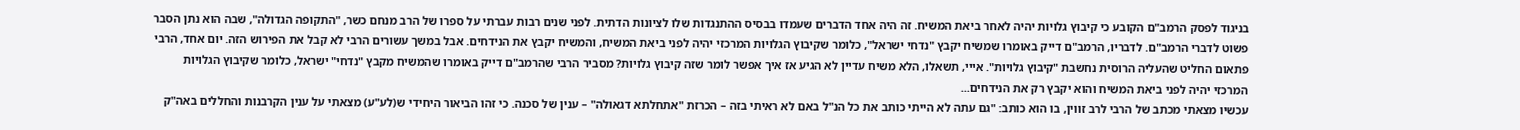בניגוד לפסק הרמב"ם הקובע כי קיבוץ גלויות יהיה לאחר ביאת המשיח. זה היה אחד הדברים שעמדו בבסיס ההתנגדות שלו לציונות הדתית. לפני שנים רבות עברתי על ספרו של הרב מנחם כשר, "התקופה הגדולה", שבה הוא נתן הסבר פשוט לדברי הרמב"ם. לדבריו, הרמב"ם דייק באומרו שמשיח יקבץ "נדחי ישראל", כלומר שקיבוץ הגלויות המרכזי יהיה לפני ביאת המשיח, והמשיח יקבץ את הנידחים. אבל במשך עשורים הרבי לא קבל את הפירוש הזה. יום אחד, הרבי פתאום החליט שהעליה הרוסית נחשבת "קיבוץ גלויות". אייי, תשאלו, הלא משיח עדיין לא הגיע אז איך אפשר לומר שזה קיבוץ גלויות? מסביר הרבי שהרמב"ם דייק באומרו שהמשיח מקבץ "נדחי" ישראל, כלומר שקיבוץ הגלויות המרכזי יהיה לפני ביאת המשיח והוא יקבץ רק את הנידחים...
עכשיו מצאתי מכתב של הרבי לרב זווין, בו הוא כותב: "גם עתה לא הייתי כותב את כל הנ"ל באם לא ראיתי בזה – הכרזת "אתחלתא דגאולה" – ענין של סכנה. כי זהו הביאור היחידי ש(לע"ע) מצאתי על ענין הקרבנות והחללים באה"ק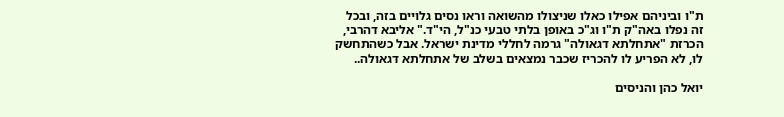ת"ו וביניהם אפילו כאלו שניצולו מהשואה וראו נסים גלויים בזה, ובכל זה נפלו באה"ק ת"ו וג"כ באופן בלתי טבעי כנ"ל, הי"ד." אליבא דהרבי, הכרזת "אתחלתא דגאולה" גרמה לחללי מדינת ישראל. אבל כשהתחשק לו, לא הפריע לו להכריז שכבר נמצאים בשלב של אתחלתא דגאולה..

יואל כהן והניסים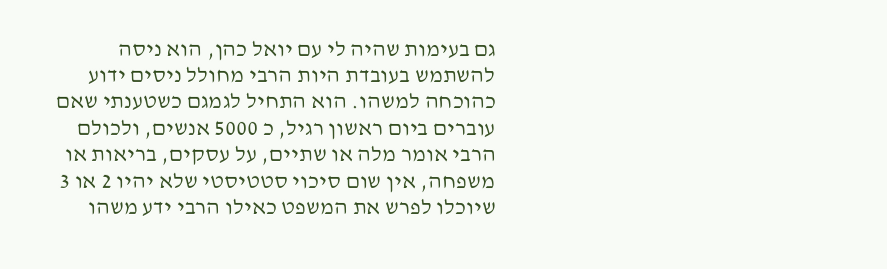גם בעימות שהיה לי עם יואל כהן, הוא ניסה להשתמש בעובדת היות הרבי מחולל ניסים ידוע כהוכחה למשהו. הוא התחיל לגמגם כשטענתי שאם עוברים ביום ראשון רגיל, כ 5000 אנשים, ולכולם הרבי אומר מלה או שתיים, על עסקים, בריאות או משפחה, אין שום סיכוי סטטיסטי שלא יהיו 2 או 3 שיוכלו לפרש את המשפט כאילו הרבי ידע משהו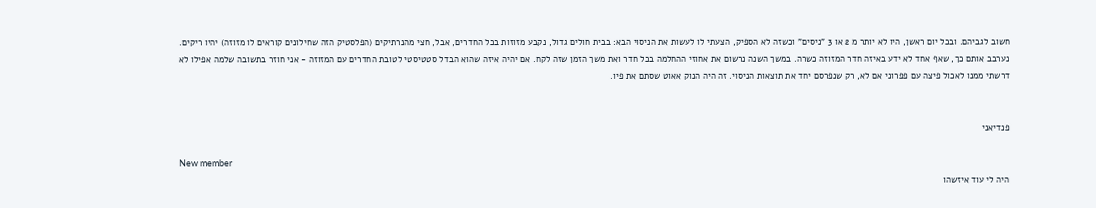חשוב לגביהם. ובכל יום ראשן, היו לא יותר מ 2 או 3 "ניסים" וכשזה לא הספיק, הצעתי לו לעשות את הניסוי הבא: בבית חולים גדול, נקבע מזוזות בכל החדרים, אבל, חצי מהנרתיקים (הפלסטיק הזה שחילונים קוראים לו מזוזה) יהיו ריקים. נערבב אותם כך, שאף אחד לא ידע באיזה חדר המזוזה כשרה. במשך השנה נרשום את אחוזי ההחלמה בכל חדר ואת משך הזמן שזה לקח. אם יהיה איזה שהוא הבדל סטטיסטי לטובת החדרים עם המזוזה - אני חוזר בתשובה שלמה אפילו לא דרשתי ממנו לאכול פיצה עם פפרוני אם לא, רק שנפרסם יחד את תוצאות הניסוי. זה היה הנוק אאוט שסתם את פיו.


פנדיאני

New member
היה לי עוד איזשהו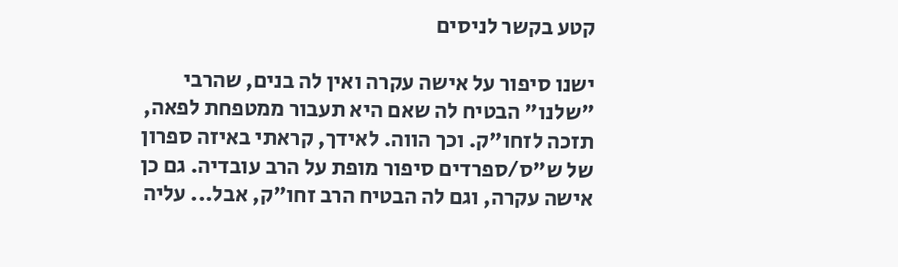קטע בקשר לניסים

ישנו סיפור על אישה עקרה ואין לה בנים, שהרבי "שלנו" הבטיח לה שאם היא תעבור ממטפחת לפאה, תזכה לזחו"ק. וכך הווה. לאידך, קראתי באיזה ספרון של ש"ס/ספרדים סיפור מופת על הרב עובדיה. גם כן אישה עקרה, וגם לה הבטיח הרב זחו"ק, אבל... עליה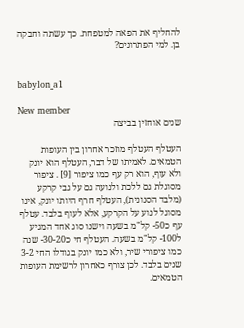להחליף את הפאה למטפחת. כך עשתה וחבקה בן. למי הפתרונים?


babylon_a1

New member
שנים אוחזין בביצה

העטלף העטלף מוזכר אחרון בין העופות הטמאים. לאמיתו של דבר, העטלף הוא יונק ולא עוף, הוא רק עף כמו ציפור [9] . ציפור מסוגלת גם ללכת ולנועה גם על גבי קרקע (מלבד הסנונית), העטלף חרף היותו יונק, אינו מסוגל לנוע על הקרקע, אלא לעוף בלבד. עטלף עף כ50- קל"מ בשעה וישנו סוג אחד המגיע ל100- קל"מ בשעה. העטלף חי כ30-20- שנה כמו ציפורי שיר, ולא כמו יונק בגודלו החי 3-2 שנים בלבד. לכן צורף כאחרון לרשימת העופות הטמאים.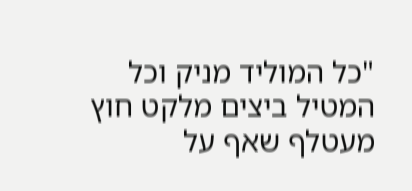"כל המוליד מניק וכל המטיל ביצים מלקט חוץ מעטלף שאף על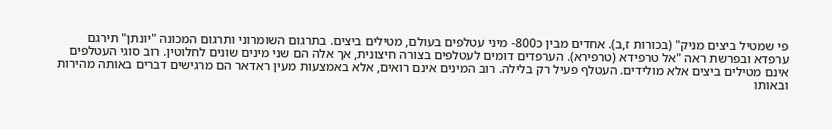פי שמטיל ביצים מניק" (בכורות ז,ב). אחדים מבין כ800- מיני עטלפים בעולם, מטילים ביצים. בתרגום השומרוני ותרגום המכונה "יונתן" תירגם ערפדא ובפרשת ראה "אל טרפידא (טרפירא). הערפדים דומים לעטלפים בצורה חיצונית, אך אלה הם שני מינים שונים לחלוטין. רוב סוגי העטלפים אינם מטילים ביצים אלא מולידים. העטלף פעיל רק בלילה. רוב המינים אינם רואים, אלא באמצעות מעין ראדאר הם מרגישים דברים באותה מהירות ובאותו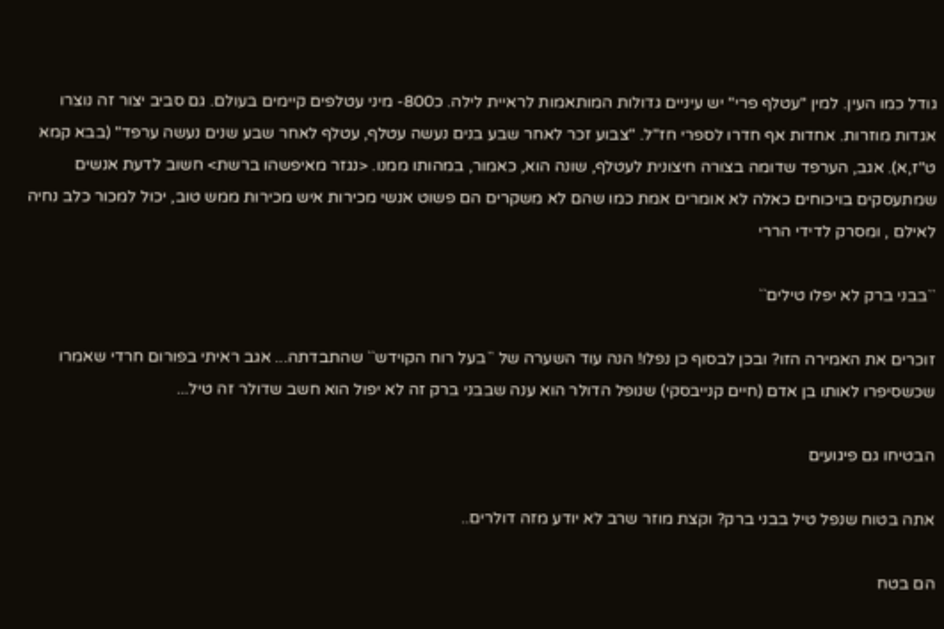גודל כמו העין. למין "עטלף פרי" יש עיניים גדולות המותאמות לראיית לילה. כ800- מיני עטלפים קיימים בעולם. גם סביב יצור זה נוצרו אגדות מוזרות. אחדות אף חדרו לספרי חז"ל. "צבוע זכר לאחר שבע בנים נעשה עטלף, עטלף לאחר שבע שנים נעשה ערפד" (בבא קמא ט"ז,א). אגב, הערפד שדומה בצורה חיצונית לעטלף, שונה הוא, כאמור, במהותו ממנו. <נגזר מאיפשהו ברשת> חשוב לדעת אנשים שמתעסקים בויכוחים כאלה לא אומרים אמת כמו שהם לא משקרים הם פשוט אנשי מכירות איש מכירות ממש טוב, יכול למכור כלב נחיה לאילם , ומסרק לדידי הררי

``בבני ברק לא יפלו טילים``

זוכרים את האמירה הזו? ובכן לבסוף כן נפלו! הנה עוד השערה של ``בעל רוח הקוידש`` שהתבדתה... אגב ראיתי בפורום חרדי שאמרו שכשסיפרו לאותו בן אדם (חיים קנייבסקי) שנופל הדולר הוא ענה שבבני ברק זה לא יפול הוא חשב שדולר זה טיל...

הבטיחו גם פיגועים

אתה בטוח שנפל טיל בבני ברק? וקצת מוזר שרב לא יודע מזה דולרים..

הם בטח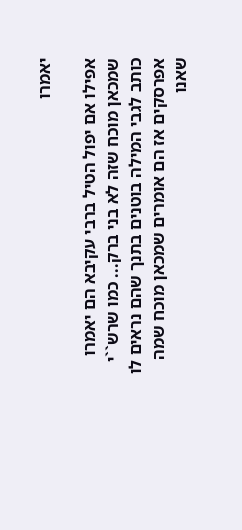יאמרו

אפילו אם יפול הטיל ברבי עקיבא הם יאמרו שמכאן מוכח שזה לא בני ברק... כמו שרש``י כותב לגבי המילה בוטנים בתנך שהם נראים לו אפרסקים אז הם אומרים שמכאן מוכח שמה שאנו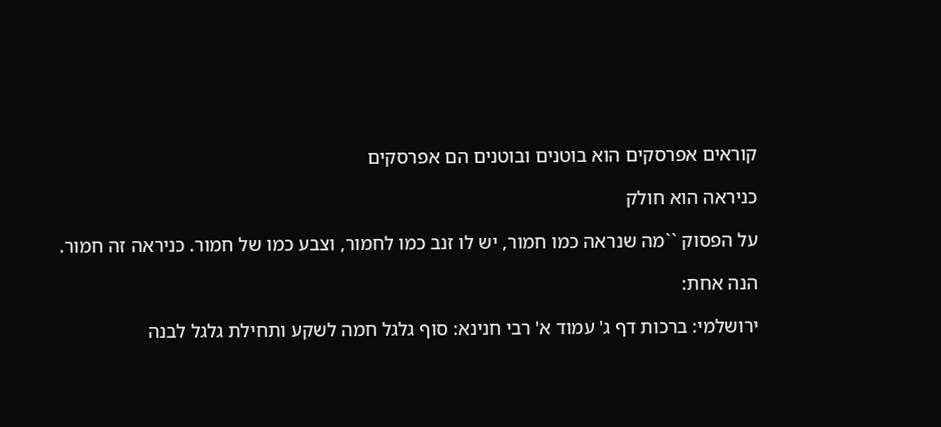קוראים אפרסקים הוא בוטנים ובוטנים הם אפרסקים

כניראה הוא חולק

על הפסוק ``מה שנראה כמו חמור, יש לו זנב כמו לחמור, וצבע כמו של חמור. כניראה זה חמור.

הנה אחת:

ירושלמי: ברכות דף ג' עמוד א' רבי חנינא: סוף גלגל חמה לשקע ותחילת גלגל לבנה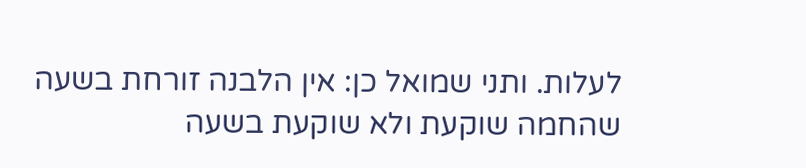לעלות. ותני שמואל כן: אין הלבנה זורחת בשעה שהחמה שוקעת ולא שוקעת בשעה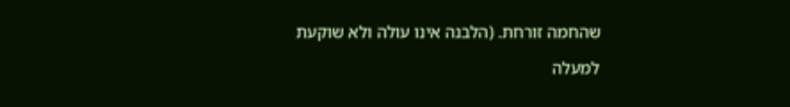שהחמה זורחת. (הלבנה אינו עולה ולא שוקעת

למעלה